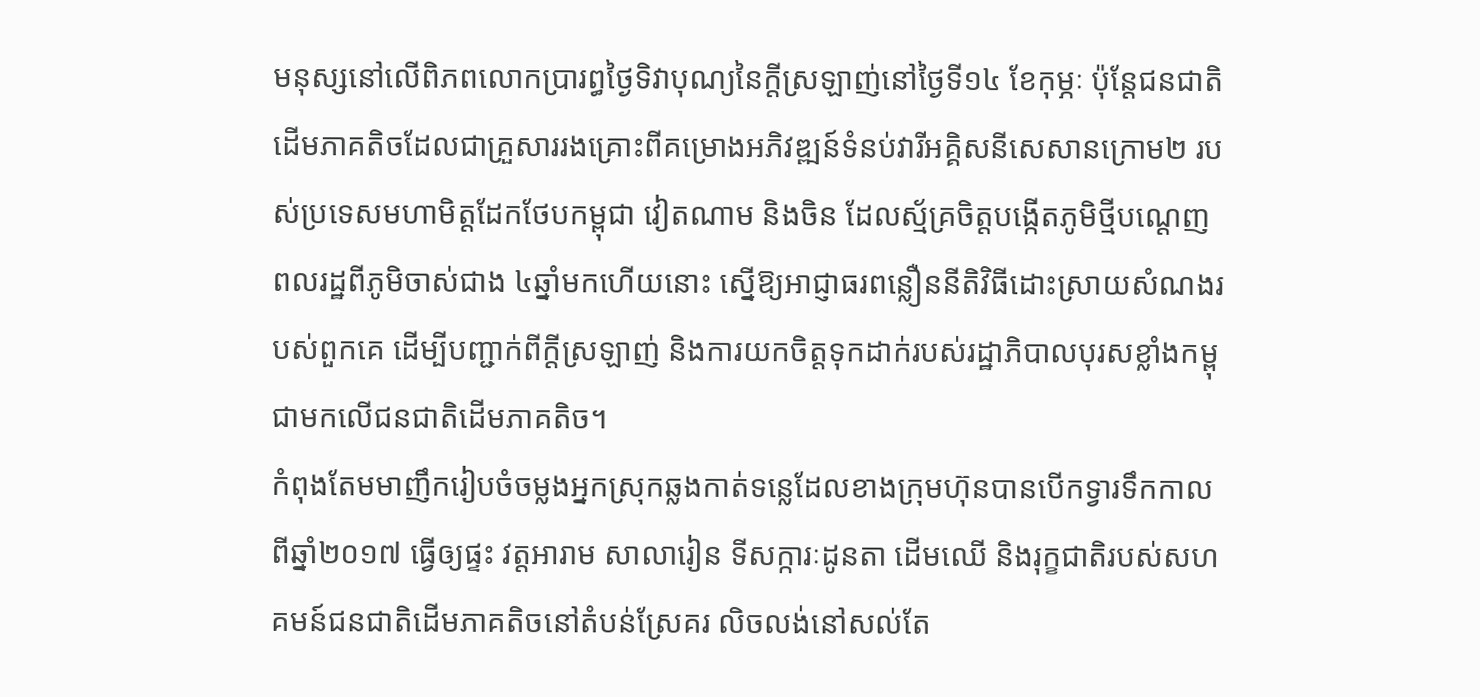មនុស្សនៅលើពិភពលោកប្រារព្ធថ្ងៃទិវាបុណ្យនៃក្តីស្រឡាញ់នៅថ្ងៃទី១៤ ខែកុម្ភៈ ប៉ុន្តែជនជាតិដើមភាគតិចដែលជាគ្រួសាររងគ្រោះពីគម្រោងអភិវឌ្ឍន៍ទំនប់វារីអគ្គិសនីសេសានក្រោម២ របស់ប្រទេសមហាមិត្តដែកថែបកម្ពុជា វៀតណាម និងចិន ដែលស្ម័គ្រចិត្តបង្កើតភូមិថ្មីបណ្ដេញពលរដ្ឋពីភូមិចាស់ជាង ៤ឆ្នាំមកហើយនោះ ស្នើឱ្យអាជ្ញាធរពន្លឿននីតិវិធីដោះស្រាយសំណងរបស់ពួកគេ ដើម្បីបញ្ជាក់ពីក្តីស្រឡាញ់ និងការយកចិត្តទុកដាក់របស់រដ្ឋាភិបាលបុរសខ្លាំងកម្ពុជាមកលើជនជាតិដើមភាគតិច។
កំពុងតែមមាញឹករៀបចំចម្លងអ្នកស្រុកឆ្លងកាត់ទន្លេដែលខាងក្រុមហ៊ុនបានបើកទ្វារទឹកកាលពីឆ្នាំ២០១៧ ធ្វើឲ្យផ្ទះ វត្តអារាម សាលារៀន ទីសក្ការៈដូនតា ដើមឈើ និងរុក្ខជាតិរបស់សហគមន៍ជនជាតិដើមភាគតិចនៅតំបន់ស្រែគរ លិចលង់នៅសល់តែ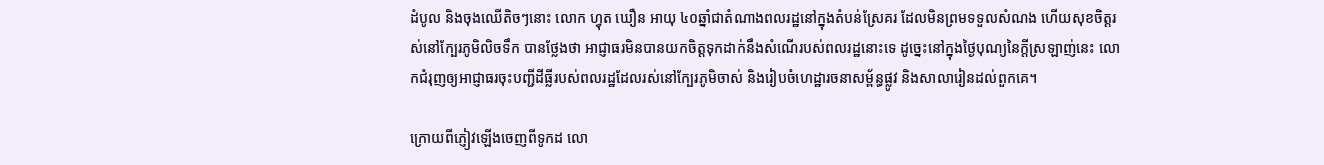ដំបូល និងចុងឈើតិចៗនោះ លោក ហ្វុត ឃឿន អាយុ ៤០ឆ្នាំជាតំណាងពលរដ្ឋនៅក្នុងតំបន់ស្រែគរ ដែលមិនព្រមទទួលសំណង ហើយសុខចិត្តរស់នៅក្បែរភូមិលិចទឹក បានថ្លែងថា អាជ្ញាធរមិនបានយកចិត្តទុកដាក់នឹងសំណើរបស់ពលរដ្ឋនោះទេ ដូច្នេះនៅក្នុងថ្ងៃបុណ្យនៃក្តីស្រឡាញ់នេះ លោកជំរុញឲ្យអាជ្ញាធរចុះបញ្ជីដីធ្លីរបស់ពលរដ្ឋដែលរស់នៅក្បែរភូមិចាស់ និងរៀបចំហេដ្ឋារចនាសម្ព័ន្ធផ្លូវ និងសាលារៀនដល់ពួកគេ។

ក្រោយពីភ្ញៀវឡើងចេញពីទូកដ លោ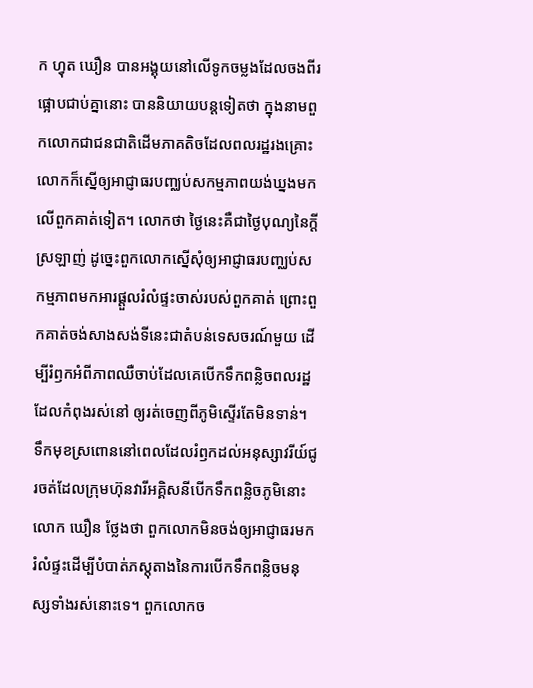ក ហ្វុត ឃឿន បានអង្គុយនៅលើទូកចម្លងដែលចងពីរផ្អោបជាប់គ្នានោះ បាននិយាយបន្តទៀតថា ក្នុងនាមពួកលោកជាជនជាតិដើមភាគតិចដែលពលរដ្ឋរងគ្រោះ លោកក៏ស្នើឲ្យអាជ្ញាធរបញ្ឈប់សកម្មភាពយង់ឃ្នងមកលើពួកគាត់ទៀត។ លោកថា ថ្ងៃនេះគឺជាថ្ងៃបុណ្យនៃក្តីស្រឡាញ់ ដូច្នេះពួកលោកស្នើសុំឲ្យអាជ្ញាធរបញ្ឈប់សកម្មភាពមកអារផ្ដួលរំលំផ្ទះចាស់របស់ពួកគាត់ ព្រោះពួកគាត់ចង់សាងសង់ទីនេះជាតំបន់ទេសចរណ៍មួយ ដើម្បីរំឭកអំពីភាពឈឺចាប់ដែលគេបើកទឹកពន្លិចពលរដ្ឋដែលកំពុងរស់នៅ ឲ្យរត់ចេញពីភូមិស្ទើរតែមិនទាន់។
ទឹកមុខស្រពោននៅពេលដែលរំឭកដល់អនុស្សាវរីយ៍ជូរចត់ដែលក្រុមហ៊ុនវារីអគ្គិសនីបើកទឹកពន្លិចភូមិនោះ លោក ឃឿន ថ្លែងថា ពួកលោកមិនចង់ឲ្យអាជ្ញាធរមករំលំផ្ទះដើម្បីបំបាត់ភស្តុតាងនៃការបើកទឹកពន្លិចមនុស្សទាំងរស់នោះទេ។ ពួកលោកច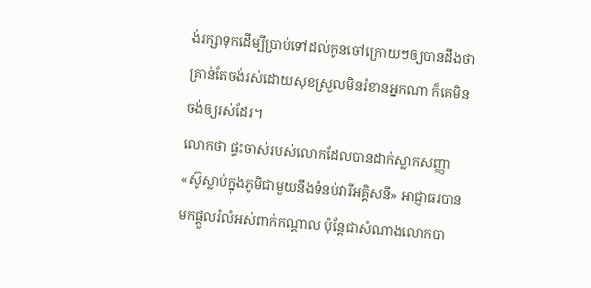ង់រក្សាទុកដើម្បីប្រាប់ទៅដល់កូនចៅក្រោយៗឲ្យបានដឹងថា គ្រាន់តែចង់រស់ដោយសុខស្រួលមិនរំខានអ្នកណា ក៏គេមិនចង់ឲ្យរស់ដែរ។
លោកថា ផ្ទះចាស់របស់លោកដែលបានដាក់ស្លាកសញ្ញា «ស៊ូស្លាប់ក្នុងភូមិជាមួយនឹងទំនប់វារីអគ្គិសនី» អាជ្ញាធរបានមកផ្តួលរំលំអស់ពាក់កណ្តាល ប៉ុន្តែជាសំណាងលោកបា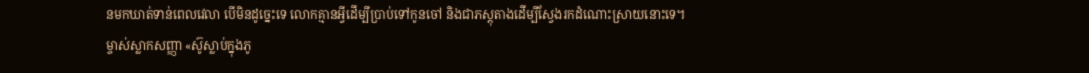នមកឃាត់ទាន់ពេលវេលា បើមិនដូច្នេះទេ លោកគ្មានអ្វីដើម្បីប្រាប់ទៅកូនចៅ និងជាភស្តុតាងដើម្បីស្វែងរកដំណោះស្រាយនោះទេ។
ម្ចាស់ស្លាកសញ្ញា «ស៊ូស្លាប់ក្នុងភូ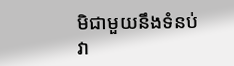មិជាមួយនឹងទំនប់វា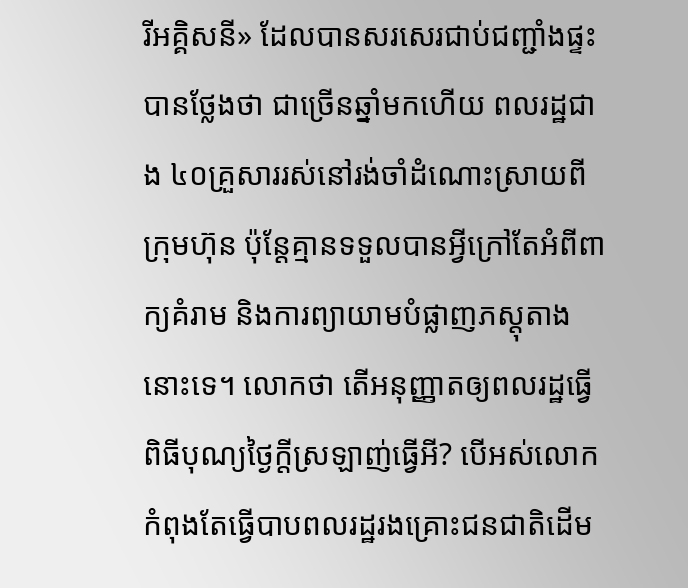រីអគ្គិសនី» ដែលបានសរសេរជាប់ជញ្ជាំងផ្ទះបានថ្លែងថា ជាច្រើនឆ្នាំមកហើយ ពលរដ្ឋជាង ៤០គ្រួសាររស់នៅរង់ចាំដំណោះស្រាយពីក្រុមហ៊ុន ប៉ុន្តែគ្មានទទួលបានអ្វីក្រៅតែអំពីពាក្យគំរាម និងការព្យាយាមបំផ្លាញភស្តុតាងនោះទេ។ លោកថា តើអនុញ្ញាតឲ្យពលរដ្ឋធ្វើពិធីបុណ្យថ្ងៃក្តីស្រឡាញ់ធ្វើអី? បើអស់លោកកំពុងតែធ្វើបាបពលរដ្ឋរងគ្រោះជនជាតិដើម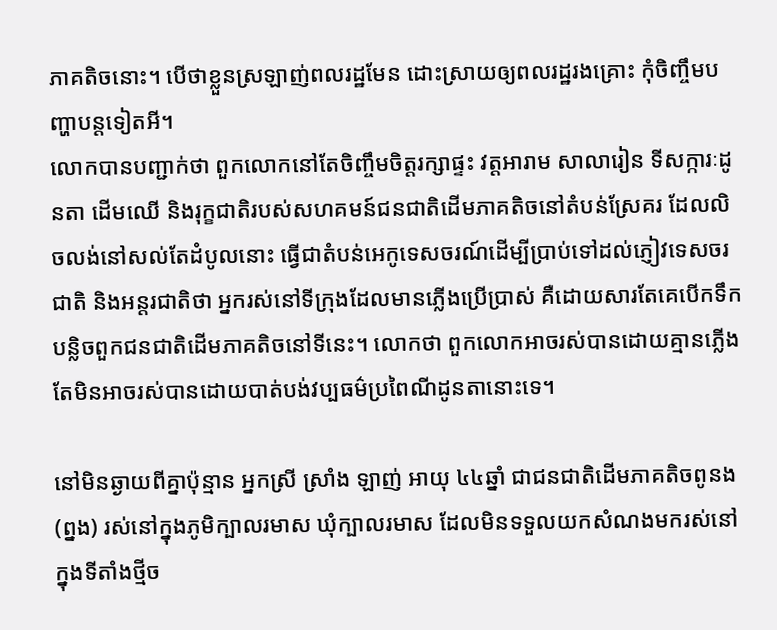ភាគតិចនោះ។ បើថាខ្លួនស្រឡាញ់ពលរដ្ឋមែន ដោះស្រាយឲ្យពលរដ្ឋរងគ្រោះ កុំចិញ្ចឹមបញ្ហាបន្តទៀតអី។
លោកបានបញ្ជាក់ថា ពួកលោកនៅតែចិញ្ចឹមចិត្តរក្សាផ្ទះ វត្តអារាម សាលារៀន ទីសក្ការៈដូនតា ដើមឈើ និងរុក្ខជាតិរបស់សហគមន៍ជនជាតិដើមភាគតិចនៅតំបន់ស្រែគរ ដែលលិចលង់នៅសល់តែដំបូលនោះ ធ្វើជាតំបន់អេកូទេសចរណ៍ដើម្បីប្រាប់ទៅដល់ភ្ញៀវទេសចរជាតិ និងអន្តរជាតិថា អ្នករស់នៅទីក្រុងដែលមានភ្លើងប្រើប្រាស់ គឺដោយសារតែគេបើកទឹកបន្លិចពួកជនជាតិដើមភាគតិចនៅទីនេះ។ លោកថា ពួកលោកអាចរស់បានដោយគ្មានភ្លើង តែមិនអាចរស់បានដោយបាត់បង់វប្បធម៌ប្រពៃណីដូនតានោះទេ។

នៅមិនឆ្ងាយពីគ្នាប៉ុន្មាន អ្នកស្រី ស្រាំង ឡាញ់ អាយុ ៤៤ឆ្នាំ ជាជនជាតិដើមភាគតិចពូនង (ព្នង) រស់នៅក្នុងភូមិក្បាលរមាស ឃុំក្បាលរមាស ដែលមិនទទួលយកសំណងមករស់នៅក្នុងទីតាំងថ្មីច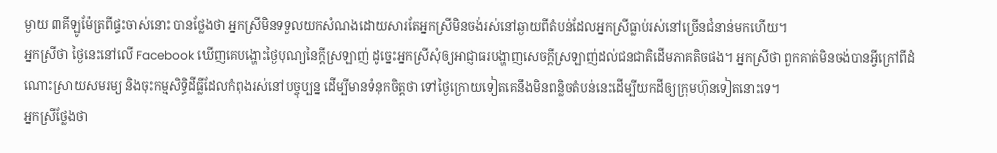ម្ងាយ ៣គីឡូម៉ែត្រពីផ្ទះចាស់នោះ បានថ្លែងថា អ្នកស្រីមិនទទួលយកសំណងដោយសារតែអ្នកស្រីមិនចង់រស់នៅឆ្ងាយពីតំបន់ដែលអ្នកស្រីធ្លាប់រស់នៅច្រើនជំនាន់មកហើយ។
អ្នកស្រីថា ថ្ងៃនេះនៅលើ Facebook ឃើញគេបង្ហោះថ្ងៃបុណ្យនៃក្តីស្រឡាញ់ ដូច្នេះអ្នកស្រីសុំឲ្យអាជ្ញាធរបង្ហាញសេចក្តីស្រឡាញ់ដល់ជនជាតិដើមភាគតិចផង។ អ្នកស្រីថា ពួកគាត់មិនចង់បានអ្វីក្រៅពីដំណោះស្រាយសមរម្យ និងចុះកម្មសិទ្ធិដីធ្លីដែលកំពុងរស់នៅបច្ចុប្បន្ន ដើម្បីមានទំនុកចិត្តថា ទៅថ្ងៃក្រោយទៀតគេនឹងមិនពន្លិចតំបន់នេះដើម្បីយកដីឲ្យក្រុមហ៊ុនទៀតនោះទេ។
អ្នកស្រីថ្លែងថា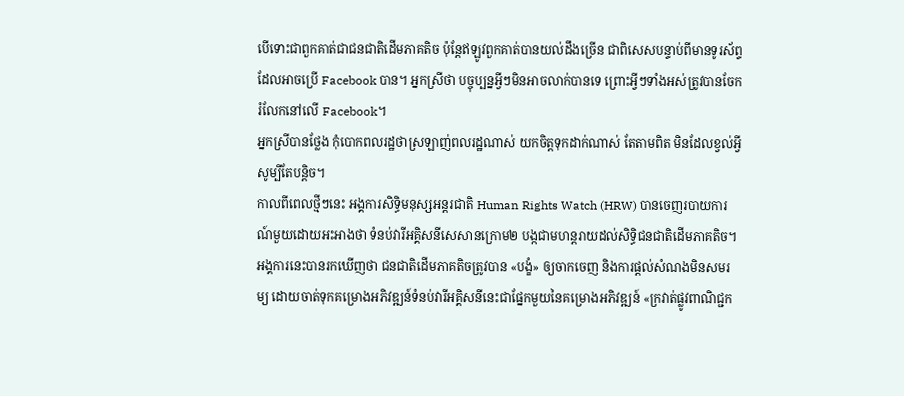បើទោះជាពួកគាត់ជាជនជាតិដើមភាគតិច ប៉ុន្តែឥឡូវពួកគាត់បានយល់ដឹងច្រើន ជាពិសេសបន្ទាប់ពីមានទូរស័ព្ទដែលអាចប្រើ Facebook បាន។ អ្នកស្រីថា បច្ចុប្បន្នអ្វីៗមិនអាចលាក់បានទេ ព្រោះអ្វីៗទាំងអស់ត្រូវបានចែករំលែកនៅលើ Facebook។
អ្នកស្រីបានថ្លែង កុំបោកពលរដ្ឋថាស្រឡាញ់ពលរដ្ឋណាស់ យកចិត្តទុកដាក់ណាស់ តែតាមពិត មិនដែលខ្វល់អ្វីសូម្បីតែបន្តិច។
កាលពីពេលថ្មីៗនេះ អង្គការសិទ្ធិមនុស្សអន្តរជាតិ Human Rights Watch (HRW) បានចេញរបាយការណ៍មួយដោយអះអាងថា ទំនប់វារីអគ្គិសនីសេសានក្រោម២ បង្កជាមហន្តរាយដល់សិទ្ធិជនជាតិដើមភាគតិច។ អង្គការនេះបានរកឃើញថា ជនជាតិដើមភាគតិចត្រូវបាន «បង្ខំ» ឲ្យចាកចេញ និងការផ្តល់សំណងមិនសមរម្យ ដោយចាត់ទុកគម្រោងអភិវឌ្ឍន៍ទំនប់វារីអគ្គិសនីនេះជាផ្នែកមួយនៃគម្រោងអភិវឌ្ឍន៍ «ក្រវាត់ផ្លូវពាណិជ្ជក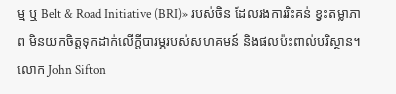ម្ម ឬ Belt & Road Initiative (BRI)» របស់ចិន ដែលរងការរិះគន់ ខ្វះតម្លាភាព មិនយកចិត្តទុកដាក់លើក្តីបារម្ភរបស់សហគមន៍ និងផលប៉ះពាល់បរិស្ថាន។
លោក John Sifton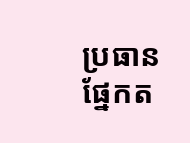ប្រធានផ្នែកត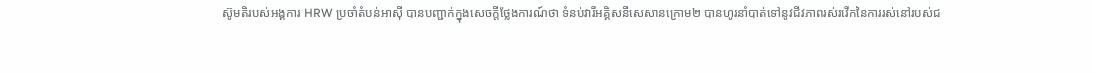ស៊ូមតិរបស់អង្គការ HRW ប្រចាំតំបន់អាស៊ី បានបញ្ជាក់ក្នុងសេចក្តីថ្លែងការណ៍ថា ទំនប់វារីអគ្គិសនីសេសានក្រោម២ បានហូរនាំបាត់ទៅនូវជីវភាពរស់រវើកនៃការរស់នៅរបស់ជ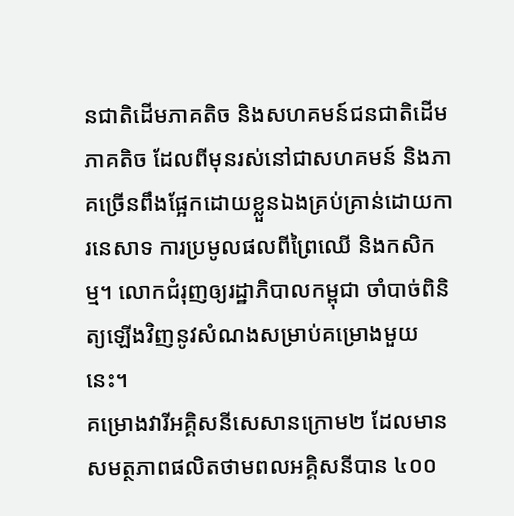នជាតិដើមភាគតិច និងសហគមន៍ជនជាតិដើមភាគតិច ដែលពីមុនរស់នៅជាសហគមន៍ និងភាគច្រើនពឹងផ្អែកដោយខ្លួនឯងគ្រប់គ្រាន់ដោយការនេសាទ ការប្រមូលផលពីព្រៃឈើ និងកសិកម្ម។ លោកជំរុញឲ្យរដ្ឋាភិបាលកម្ពុជា ចាំបាច់ពិនិត្យឡើងវិញនូវសំណងសម្រាប់គម្រោងមួយនេះ។
គម្រោងវារីអគ្គិសនីសេសានក្រោម២ ដែលមានសមត្ថភាពផលិតថាមពលអគ្គិសនីបាន ៤០០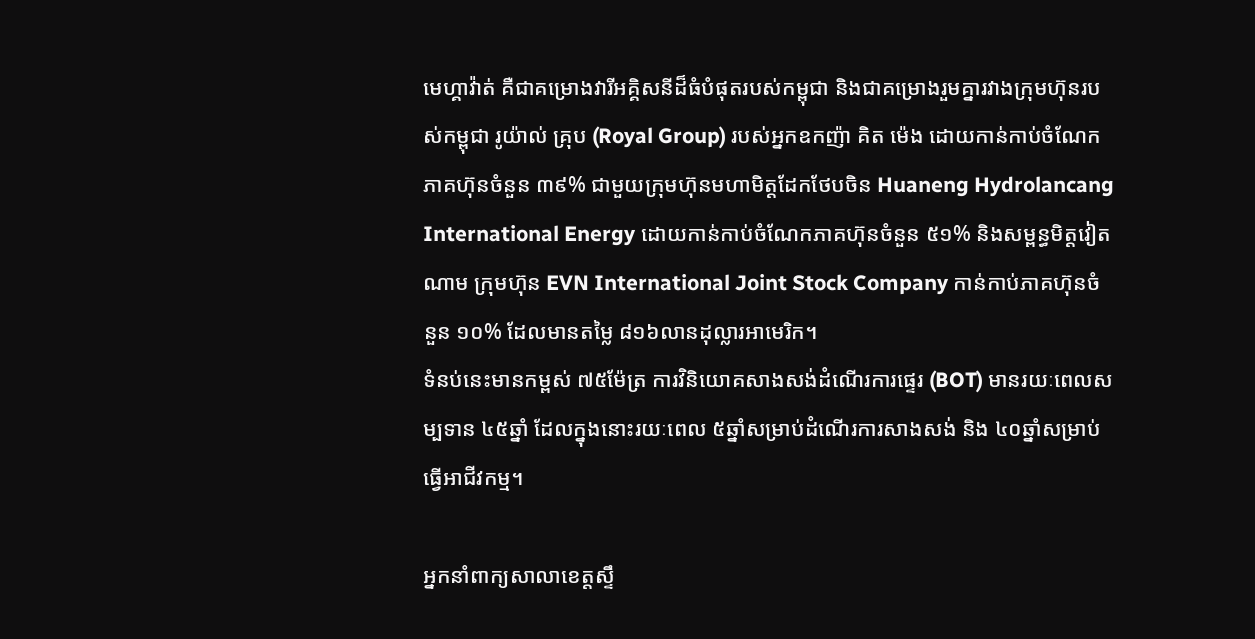មេហ្គាវ៉ាត់ គឺជាគម្រោងវារីអគ្គិសនីដ៏ធំបំផុតរបស់កម្ពុជា និងជាគម្រោងរួមគ្នារវាងក្រុមហ៊ុនរបស់កម្ពុជា រូយ៉ាល់ គ្រុប (Royal Group) របស់អ្នកឧកញ៉ា គិត ម៉េង ដោយកាន់កាប់ចំណែកភាគហ៊ុនចំនួន ៣៩% ជាមួយក្រុមហ៊ុនមហាមិត្តដែកថែបចិន Huaneng Hydrolancang International Energy ដោយកាន់កាប់ចំណែកភាគហ៊ុនចំនួន ៥១% និងសម្ពន្ធមិត្តវៀតណាម ក្រុមហ៊ុន EVN International Joint Stock Company កាន់កាប់ភាគហ៊ុនចំនួន ១០% ដែលមានតម្លៃ ៨១៦លានដុល្លារអាមេរិក។
ទំនប់នេះមានកម្ពស់ ៧៥ម៉ែត្រ ការវិនិយោគសាងសង់ដំណើរការផ្ទេរ (BOT) មានរយៈពេលសម្បទាន ៤៥ឆ្នាំ ដែលក្នុងនោះរយៈពេល ៥ឆ្នាំសម្រាប់ដំណើរការសាងសង់ និង ៤០ឆ្នាំសម្រាប់ធ្វើអាជីវកម្ម។

អ្នកនាំពាក្យសាលាខេត្តស្ទឹ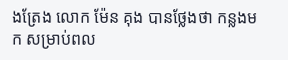ងត្រែង លោក ម៉ែន គុង បានថ្លែងថា កន្លងមក សម្រាប់ពល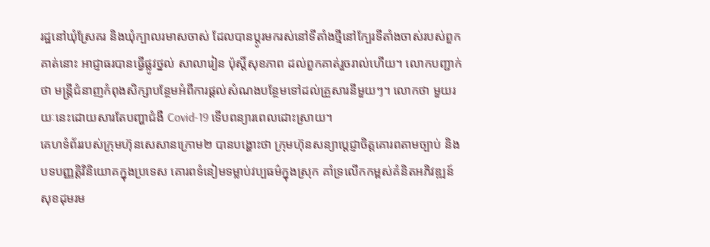រដ្ឋនៅឃុំស្រែគរ និងឃុំក្បាលរមាសចាស់ ដែលបានប្ដូរមករស់នៅទីតាំងថ្មីនៅក្បែរទីតាំងចាស់របស់ពួកគាត់នោះ អាជ្ញាធរបានធ្វើផ្លូវថ្នល់ សាលារៀន ប៉ុស្តិ៍សុខភាព ដល់ពួកគាត់រួចរាល់ហើយ។ លោកបញ្ជាក់ថា មន្ត្រីជំនាញកំពុងសិក្សាបន្ថែមអំពីការផ្តល់សំណងបន្ថែមទៅដល់គ្រួសារនីមួយៗ។ លោកថា មួយរយៈនេះដោយសារតែបញ្ហាជំងឺ Covid-19 ទើបពន្យារពេលដោះស្រាយ។
គេហទំព័ររបស់ក្រុមហ៊ុនសេសានក្រោម២ បានបង្ហោះថា ក្រុមហ៊ុនសន្យាប្ដេជ្ញាចិត្តគោរពតាមច្បាប់ និងបទបញ្ញត្តិវិនិយោគក្នុងប្រទេស គោរពទំនៀមទម្លាប់វប្បធម៌ក្នុងស្រុក គាំទ្រលើកកម្ពស់គំនិតអភិវឌ្ឍន៍សុខដុមរម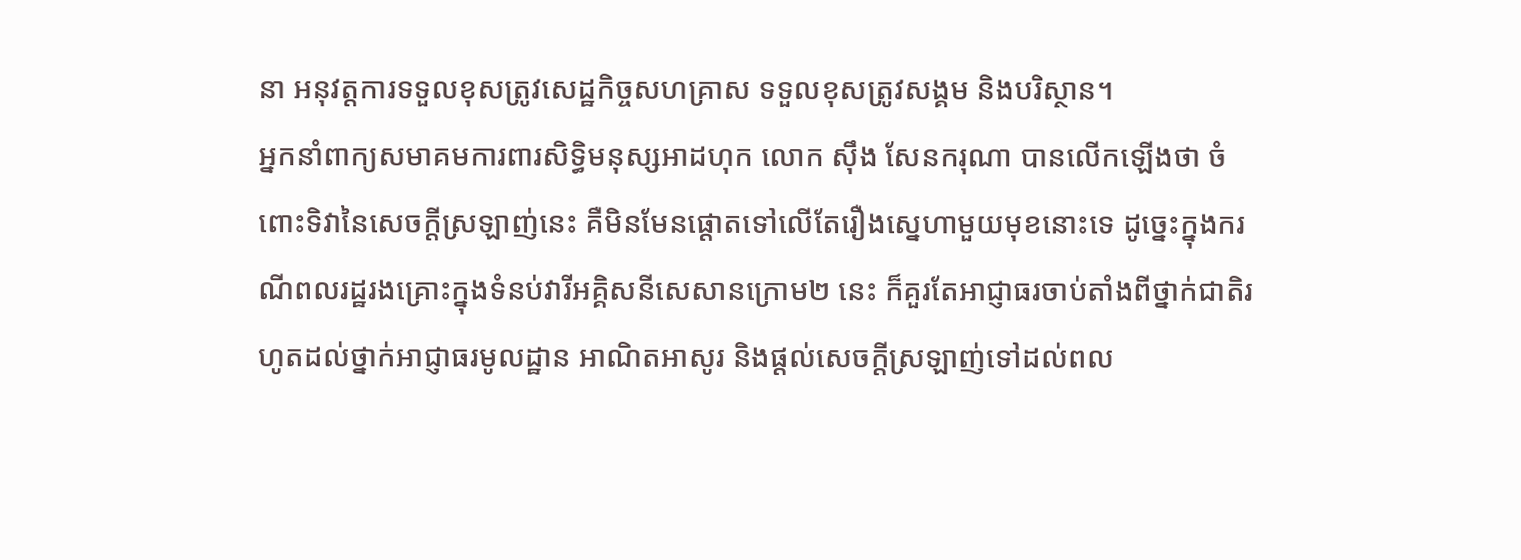នា អនុវត្តការទទួលខុសត្រូវសេដ្ឋកិច្ចសហគ្រាស ទទួលខុសត្រូវសង្គម និងបរិស្ថាន។
អ្នកនាំពាក្យសមាគមការពារសិទ្ធិមនុស្សអាដហុក លោក ស៊ឹង សែនករុណា បានលើកឡើងថា ចំពោះទិវានៃសេចក្តីស្រឡាញ់នេះ គឺមិនមែនផ្ដោតទៅលើតែរឿងស្នេហាមួយមុខនោះទេ ដូច្នេះក្នុងករណីពលរដ្ឋរងគ្រោះក្នុងទំនប់វារីអគ្គិសនីសេសានក្រោម២ នេះ ក៏គួរតែអាជ្ញាធរចាប់តាំងពីថ្នាក់ជាតិរហូតដល់ថ្នាក់អាជ្ញាធរមូលដ្ឋាន អាណិតអាសូរ និងផ្តល់សេចក្តីស្រឡាញ់ទៅដល់ពល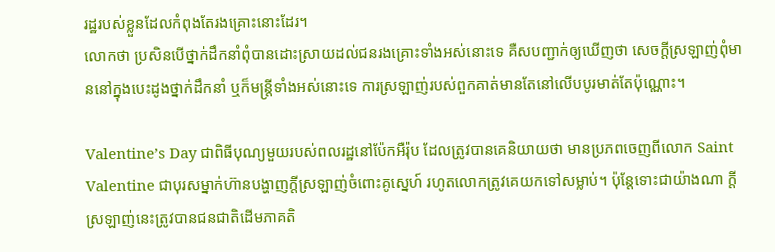រដ្ឋរបស់ខ្លួនដែលកំពុងតែរងគ្រោះនោះដែរ។
លោកថា ប្រសិនបើថ្នាក់ដឹកនាំពុំបានដោះស្រាយដល់ជនរងគ្រោះទាំងអស់នោះទេ គឺសបញ្ជាក់ឲ្យឃើញថា សេចក្តីស្រឡាញ់ពុំមាននៅក្នុងបេះដូងថ្នាក់ដឹកនាំ ឬក៏មន្ត្រីទាំងអស់នោះទេ ការស្រឡាញ់របស់ពួកគាត់មានតែនៅលើបបូរមាត់តែប៉ុណ្ណោះ។

Valentine’s Day ជាពិធីបុណ្យមួយរបស់ពលរដ្ឋនៅប៉ែកអឺរ៉ុប ដែលត្រូវបានគេនិយាយថា មានប្រភពចេញពីលោក Saint Valentine ជាបុរសម្នាក់ហ៊ានបង្ហាញក្តីស្រឡាញ់ចំពោះគូស្នេហ៍ រហូតលោកត្រូវគេយកទៅសម្លាប់។ ប៉ុន្តែទោះជាយ៉ាងណា ក្តីស្រឡាញ់នេះត្រូវបានជនជាតិដើមភាគតិ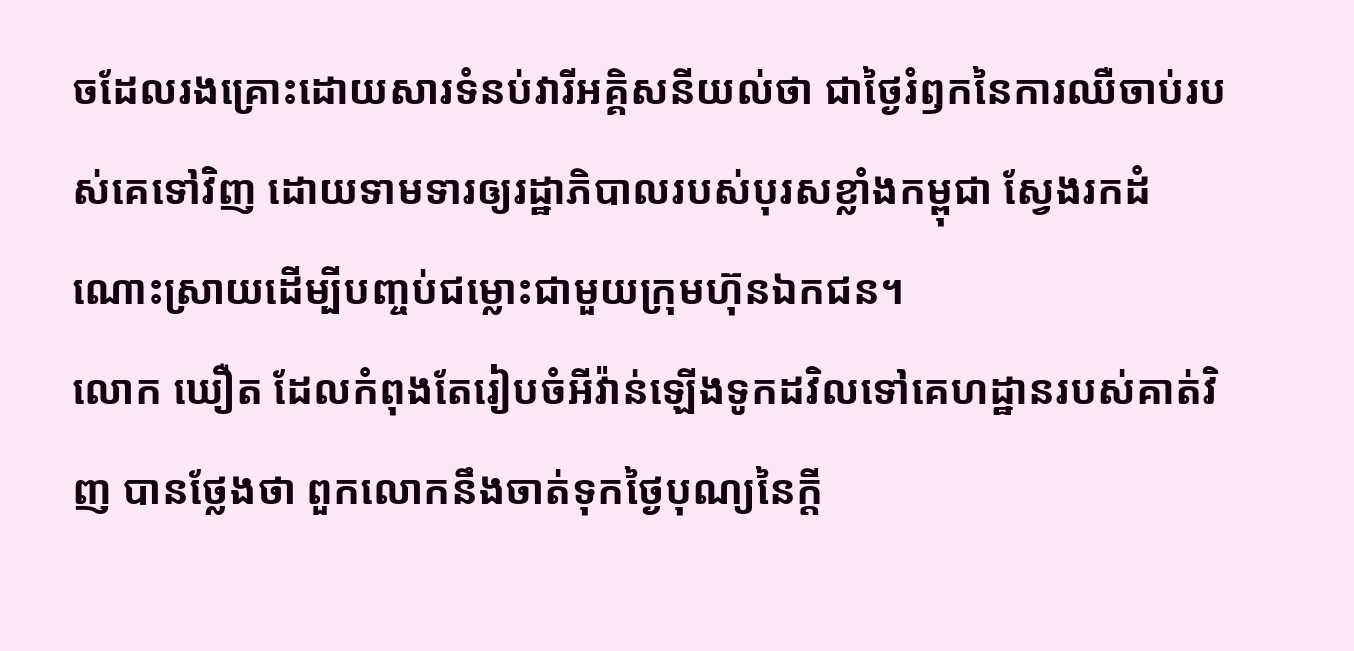ចដែលរងគ្រោះដោយសារទំនប់វារីអគ្គិសនីយល់ថា ជាថ្ងៃរំឭកនៃការឈឺចាប់របស់គេទៅវិញ ដោយទាមទារឲ្យរដ្ឋាភិបាលរបស់បុរសខ្លាំងកម្ពុជា ស្វែងរកដំណោះស្រាយដើម្បីបញ្ចប់ជម្លោះជាមួយក្រុមហ៊ុនឯកជន។
លោក ឃឿត ដែលកំពុងតែរៀបចំអីវ៉ាន់ឡើងទូកដវិលទៅគេហដ្ឋានរបស់គាត់វិញ បានថ្លែងថា ពួកលោកនឹងចាត់ទុកថ្ងៃបុណ្យនៃក្តី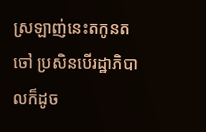ស្រឡាញ់នេះតកូនតចៅ ប្រសិនបើរដ្ឋាភិបាលក៏ដូច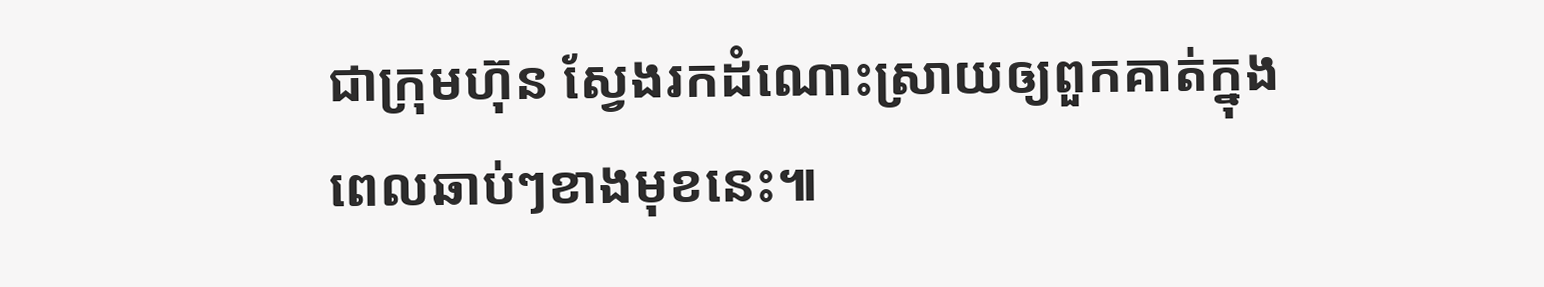ជាក្រុមហ៊ុន ស្វែងរកដំណោះស្រាយឲ្យពួកគាត់ក្នុងពេលឆាប់ៗខាងមុខនេះ៕